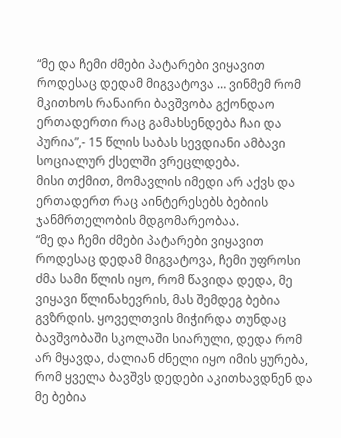“მე და ჩემი ძმები პატარები ვიყავით როდესაც დედამ მიგვატოვა … ვინმემ რომ მკითხოს რანაირი ბავშვობა გქონდაო ერთადერთი რაც გამახსენდება ჩაი და პურია”,- 15 წლის საბას სევდიანი ამბავი სოციალურ ქსელში ვრეცლდება.
მისი თქმით, მომავლის იმედი არ აქვს და ერთადერთ რაც აინტერესებს ბებიის ჯანმრთელობის მდგომარეობაა.
“მე და ჩემი ძმები პატარები ვიყავით როდესაც დედამ მიგვატოვა, ჩემი უფროსი ძმა სამი წლის იყო, რომ წავიდა დედა, მე ვიყავი წლინახევრის, მას შემდეგ ბებია გვზრდის. ყოველთვის მიჭირდა თუნდაც ბავშვობაში სკოლაში სიარული, დედა რომ არ მყავდა, ძალიან ძნელი იყო იმის ყურება, რომ ყველა ბავშვს დედები აკითხავდნენ და მე ბებია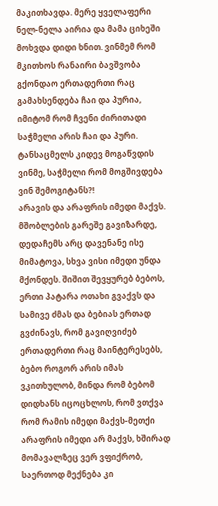მაკითხავდა. მერე ყველაფერი ნელ-ნელა აირია და მამა ციხეში მოხვდა დიდი ხნით. ვინმემ რომ მკითხოს რანაირი ბავშვობა გქონდაო ერთადერთი რაც გამახსენდება ჩაი და პურია, იმიტომ რომ ჩვენი ძირითადი საჭმელი არის ჩაი და პური. ტანსაცმელს კიდევ მოგაწვდის ვინმე, საჭმელი რომ მოგშივდება ვინ შემოგიტანს?!
არავის და არაფრის იმედი მაქვს. მშობლების გარეშე გავიზარდე, დედაჩემს არც დავენანე ისე მიმატოვა, სხვა ვისი იმედი უნდა მქონდეს. შიშით შევყურებ ბებოს, ერთი პატარა ოთახი გვაქვს და სამივე ძმას და ბებიას ერთად გვძინავს, რომ გავიღვიძებ ერთადერთი რაც მაინტერესებს, ბებო როგორ არის იმას ვკითხულობ, მინდა რომ ბებომ დიდხანს იცოცხლოს, რომ ვთქვა რომ რამის იმედი მაქვს-მეთქი არაფრის იმედი არ მაქვს, ხშირად მომავალზეც ვერ ვფიქრობ, საერთოდ მექნება კი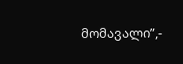მომავალი”,-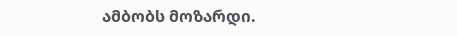ამბობს მოზარდი.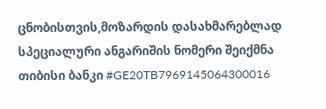ცნობისთვის,მოზარდის დასახმარებლად სპეციალური ანგარიშის ნომერი შეიქმნა თიბისი ბანკი #GE20TB7969145064300016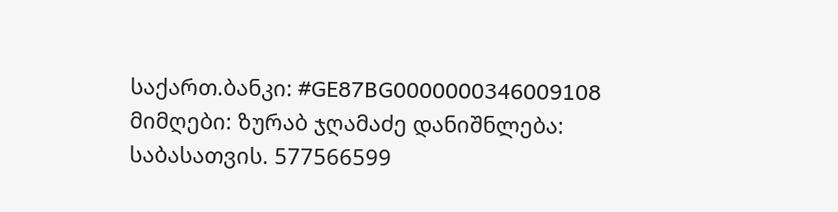საქართ.ბანკი: #GE87BG0000000346009108 მიმღები: ზურაბ ჯღამაძე დანიშნლება: საბასათვის. 577566599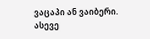ვაცაპი ან ვაიბერი.
ასევე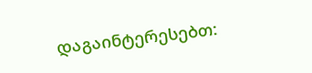დაგაინტერესებთ: